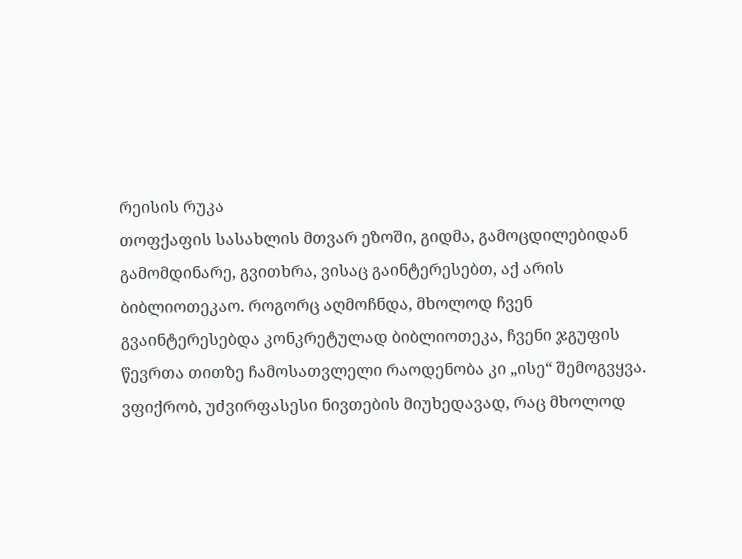რეისის რუკა
თოფქაფის სასახლის მთვარ ეზოში, გიდმა, გამოცდილებიდან გამომდინარე, გვითხრა, ვისაც გაინტერესებთ, აქ არის ბიბლიოთეკაო. როგორც აღმოჩნდა, მხოლოდ ჩვენ გვაინტერესებდა კონკრეტულად ბიბლიოთეკა, ჩვენი ჯგუფის წევრთა თითზე ჩამოსათვლელი რაოდენობა კი „ისე“ შემოგვყვა.
ვფიქრობ, უძვირფასესი ნივთების მიუხედავად, რაც მხოლოდ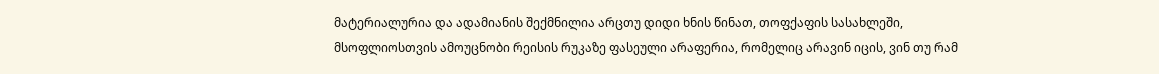მატერიალურია და ადამიანის შექმნილია არცთუ დიდი ხნის წინათ, თოფქაფის სასახლეში, მსოფლიოსთვის ამოუცნობი რეისის რუკაზე ფასეული არაფერია, რომელიც არავინ იცის, ვინ თუ რამ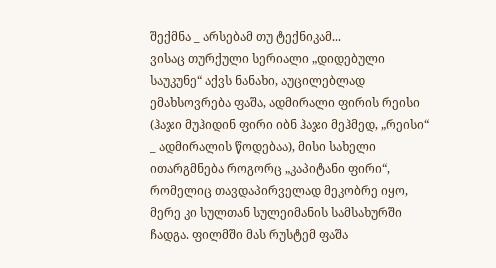შექმნა _ არსებამ თუ ტექნიკამ...
ვისაც თურქული სერიალი „დიდებული საუკუნე“ აქვს ნანახი, აუცილებლად ემახსოვრება ფაშა, ადმირალი ფირის რეისი (ჰაჯი მუჰიდინ ფირი იბნ ჰაჯი მეჰმედ, „რეისი“ _ ადმირალის წოდებაა), მისი სახელი ითარგმნება როგორც „კაპიტანი ფირი“, რომელიც თავდაპირველად მეკობრე იყო, მერე კი სულთან სულეიმანის სამსახურში ჩადგა. ფილმში მას რუსტემ ფაშა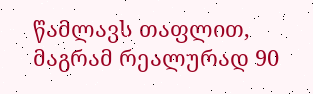წამლავს თაფლით, მაგრამ რეალურად 90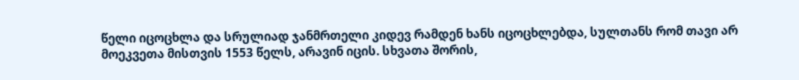წელი იცოცხლა და სრულიად ჯანმრთელი კიდევ რამდენ ხანს იცოცხლებდა, სულთანს რომ თავი არ მოეკვეთა მისთვის 1553 წელს, არავინ იცის. სხვათა შორის,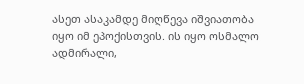ასეთ ასაკამდე მიღწევა იშვიათობა იყო იმ ეპოქისთვის. ის იყო ოსმალო ადმირალი,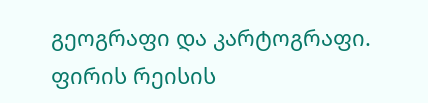გეოგრაფი და კარტოგრაფი.
ფირის რეისის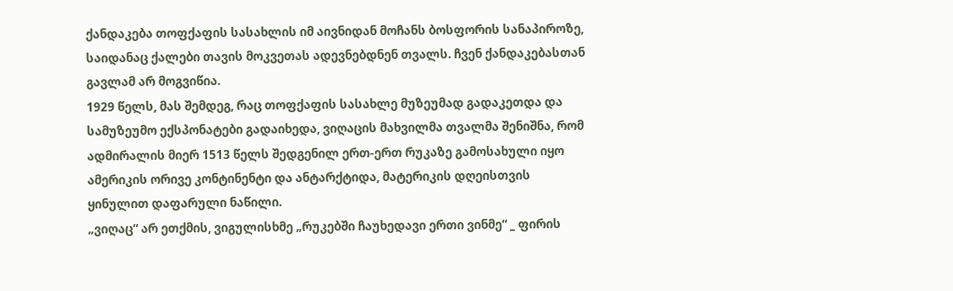ქანდაკება თოფქაფის სასახლის იმ აივნიდან მოჩანს ბოსფორის სანაპიროზე, საიდანაც ქალები თავის მოკვეთას ადევნებდნენ თვალს. ჩვენ ქანდაკებასთან გავლამ არ მოგვიწია.
1929 წელს, მას შემდეგ, რაც თოფქაფის სასახლე მუზეუმად გადაკეთდა და სამუზეუმო ექსპონატები გადაიხედა, ვიღაცის მახვილმა თვალმა შენიშნა, რომ ადმირალის მიერ 1513 წელს შედგენილ ერთ-ერთ რუკაზე გამოსახული იყო ამერიკის ორივე კონტინენტი და ანტარქტიდა, მატერიკის დღეისთვის ყინულით დაფარული ნაწილი.
„ვიღაც“ არ ეთქმის, ვიგულისხმე „რუკებში ჩაუხედავი ერთი ვინმე“ _ ფირის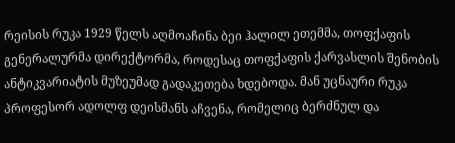რეისის რუკა 1929 წელს აღმოაჩინა ბეი ჰალილ ეთემმა, თოფქაფის გენერალურმა დირექტორმა, როდესაც თოფქაფის ქარვასლის შენობის ანტიკვარიატის მუზეუმად გადაკეთება ხდებოდა. მან უცნაური რუკა პროფესორ ადოლფ დეისმანს აჩვენა, რომელიც ბერძნულ და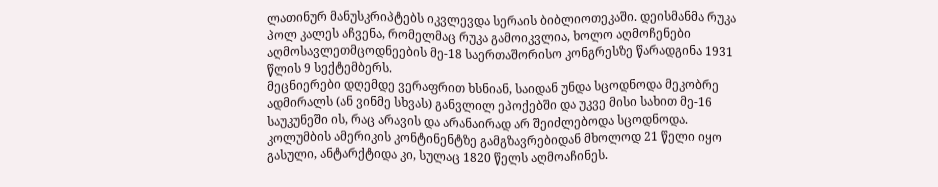ლათინურ მანუსკრიპტებს იკვლევდა სერაის ბიბლიოთეკაში. დეისმანმა რუკა პოლ კალეს აჩვენა, რომელმაც რუკა გამოიკვლია, ხოლო აღმოჩენები აღმოსავლეთმცოდნეების მე-18 საერთაშორისო კონგრესზე წარადგინა 1931 წლის 9 სექტემბერს.
მეცნიერები დღემდე ვერაფრით ხსნიან, საიდან უნდა სცოდნოდა მეკობრე ადმირალს (ან ვინმე სხვას) განვლილ ეპოქებში და უკვე მისი სახით მე-16 საუკუნეში ის, რაც არავის და არანაირად არ შეიძლებოდა სცოდნოდა. კოლუმბის ამერიკის კონტინენტზე გამგზავრებიდან მხოლოდ 21 წელი იყო გასული, ანტარქტიდა კი, სულაც 1820 წელს აღმოაჩინეს.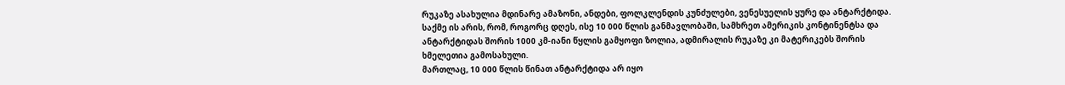რუკაზე ასახულია მდინარე ამაზონი, ანდები, ფოლკლენდის კუნძულები, ვენესუელის ყურე და ანტარქტიდა. საქმე ის არის, რომ, როგორც დღეს, ისე 10 000 წლის განმავლობაში, სამხრეთ ამერიკის კონტინენტსა და ანტარქტიდას შორის 1000 კმ-იანი წყლის გამყოფი ზოლია, ადმირალის რუკაზე კი მატერიკებს შორის ხმელეთია გამოსახული.
მართლაც, 10 000 წლის წინათ ანტარქტიდა არ იყო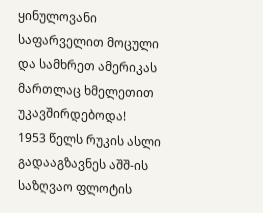ყინულოვანი საფარველით მოცული და სამხრეთ ამერიკას მართლაც ხმელეთით უკავშირდებოდა!
1953 წელს რუკის ასლი გადააგზავნეს აშშ-ის საზღვაო ფლოტის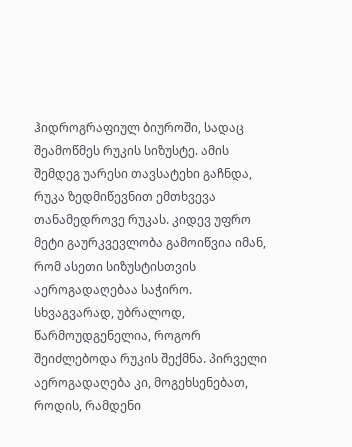ჰიდროგრაფიულ ბიუროში, სადაც შეამოწმეს რუკის სიზუსტე. ამის შემდეგ უარესი თავსატეხი გაჩნდა, რუკა ზედმიწევნით ემთხვევა თანამედროვე რუკას. კიდევ უფრო მეტი გაურკვევლობა გამოიწვია იმან, რომ ასეთი სიზუსტისთვის აეროგადაღებაა საჭირო. სხვაგვარად, უბრალოდ, წარმოუდგენელია, როგორ შეიძლებოდა რუკის შექმნა. პირველი აეროგადაღება კი, მოგეხსენებათ, როდის, რამდენი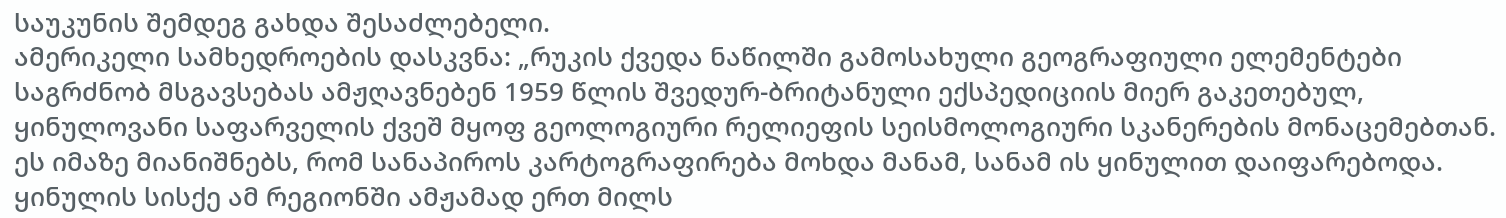საუკუნის შემდეგ გახდა შესაძლებელი.
ამერიკელი სამხედროების დასკვნა: „რუკის ქვედა ნაწილში გამოსახული გეოგრაფიული ელემენტები საგრძნობ მსგავსებას ამჟღავნებენ 1959 წლის შვედურ-ბრიტანული ექსპედიციის მიერ გაკეთებულ, ყინულოვანი საფარველის ქვეშ მყოფ გეოლოგიური რელიეფის სეისმოლოგიური სკანერების მონაცემებთან. ეს იმაზე მიანიშნებს, რომ სანაპიროს კარტოგრაფირება მოხდა მანამ, სანამ ის ყინულით დაიფარებოდა. ყინულის სისქე ამ რეგიონში ამჟამად ერთ მილს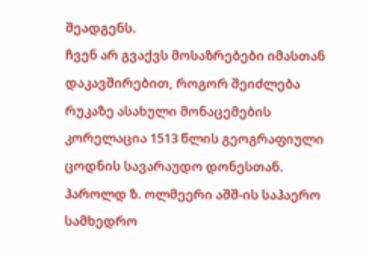შეადგენს.
ჩვენ არ გვაქვს მოსაზრებები იმასთან დაკავშირებით, როგორ შეიძლება რუკაზე ასახული მონაცემების კორელაცია 1513 წლის გეოგრაფიული ცოდნის სავარაუდო დონესთან. ჰაროლდ ზ. ოლმეერი აშშ-ის საჰაერო სამხედრო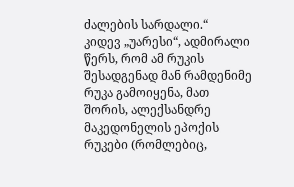ძალების სარდალი.“
კიდევ „უარესი“, ადმირალი წერს, რომ ამ რუკის შესადგენად მან რამდენიმე რუკა გამოიყენა, მათ შორის, ალექსანდრე მაკედონელის ეპოქის რუკები (რომლებიც,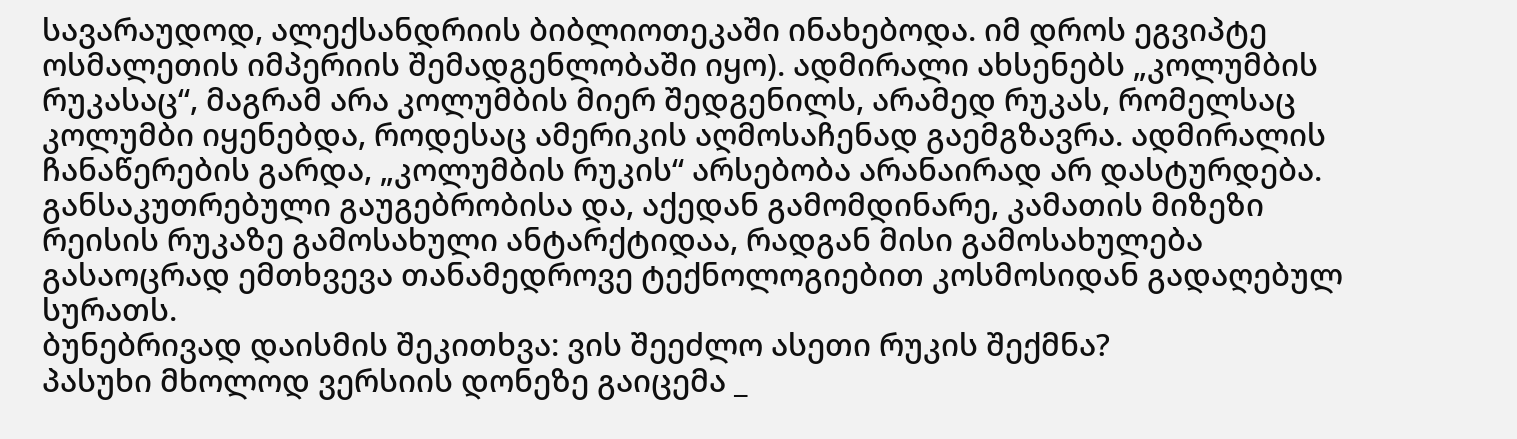სავარაუდოდ, ალექსანდრიის ბიბლიოთეკაში ინახებოდა. იმ დროს ეგვიპტე ოსმალეთის იმპერიის შემადგენლობაში იყო). ადმირალი ახსენებს „კოლუმბის რუკასაც“, მაგრამ არა კოლუმბის მიერ შედგენილს, არამედ რუკას, რომელსაც კოლუმბი იყენებდა, როდესაც ამერიკის აღმოსაჩენად გაემგზავრა. ადმირალის ჩანაწერების გარდა, „კოლუმბის რუკის“ არსებობა არანაირად არ დასტურდება.
განსაკუთრებული გაუგებრობისა და, აქედან გამომდინარე, კამათის მიზეზი რეისის რუკაზე გამოსახული ანტარქტიდაა, რადგან მისი გამოსახულება გასაოცრად ემთხვევა თანამედროვე ტექნოლოგიებით კოსმოსიდან გადაღებულ სურათს.
ბუნებრივად დაისმის შეკითხვა: ვის შეეძლო ასეთი რუკის შექმნა?
პასუხი მხოლოდ ვერსიის დონეზე გაიცემა _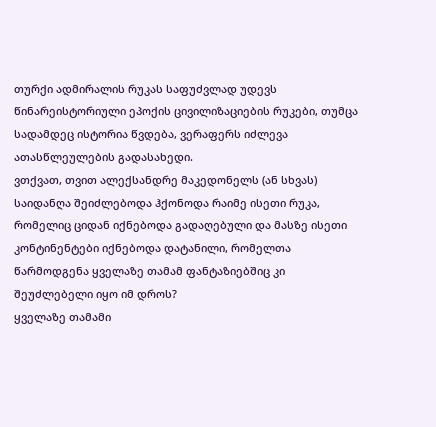თურქი ადმირალის რუკას საფუძვლად უდევს წინარეისტორიული ეპოქის ცივილიზაციების რუკები, თუმცა სადამდეც ისტორია წვდება, ვერაფერს იძლევა ათასწლეულების გადასახედი.
ვთქვათ, თვით ალექსანდრე მაკედონელს (ან სხვას) საიდანღა შეიძლებოდა ჰქონოდა რაიმე ისეთი რუკა, რომელიც ციდან იქნებოდა გადაღებული და მასზე ისეთი კონტინენტები იქნებოდა დატანილი, რომელთა წარმოდგენა ყველაზე თამამ ფანტაზიებშიც კი შეუძლებელი იყო იმ დროს?
ყველაზე თამამი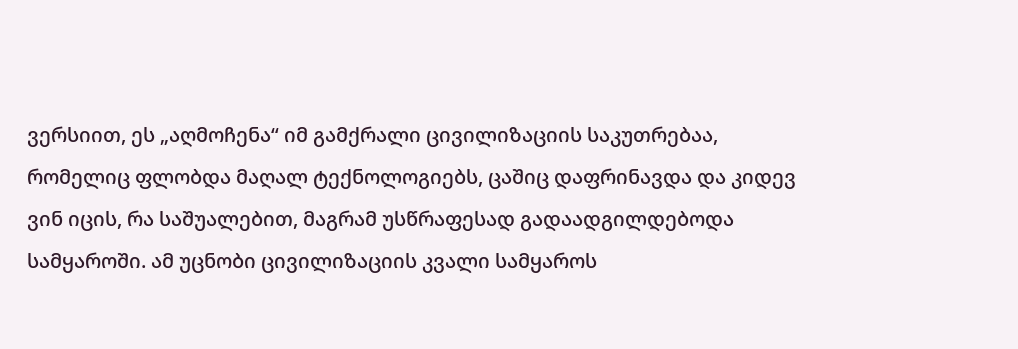ვერსიით, ეს „აღმოჩენა“ იმ გამქრალი ცივილიზაციის საკუთრებაა, რომელიც ფლობდა მაღალ ტექნოლოგიებს, ცაშიც დაფრინავდა და კიდევ ვინ იცის, რა საშუალებით, მაგრამ უსწრაფესად გადაადგილდებოდა სამყაროში. ამ უცნობი ცივილიზაციის კვალი სამყაროს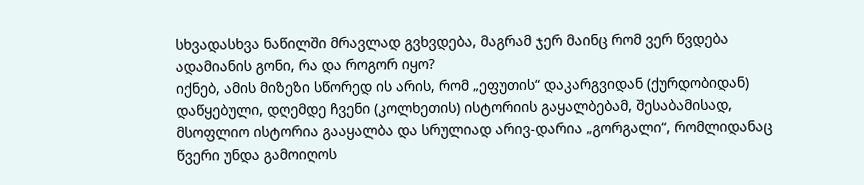სხვადასხვა ნაწილში მრავლად გვხვდება, მაგრამ ჯერ მაინც რომ ვერ წვდება ადამიანის გონი, რა და როგორ იყო?
იქნებ, ამის მიზეზი სწორედ ის არის, რომ „ეფუთის“ დაკარგვიდან (ქურდობიდან) დაწყებული, დღემდე ჩვენი (კოლხეთის) ისტორიის გაყალბებამ, შესაბამისად, მსოფლიო ისტორია გააყალბა და სრულიად არივ-დარია „გორგალი“, რომლიდანაც წვერი უნდა გამოიღოს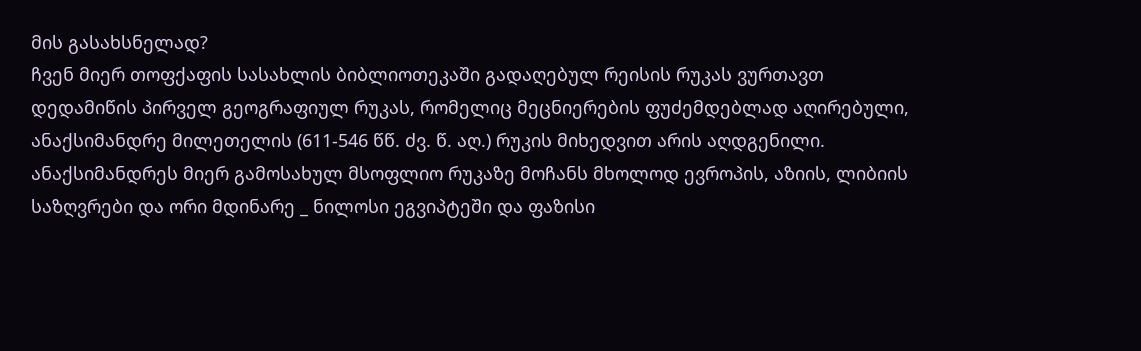მის გასახსნელად?
ჩვენ მიერ თოფქაფის სასახლის ბიბლიოთეკაში გადაღებულ რეისის რუკას ვურთავთ დედამიწის პირველ გეოგრაფიულ რუკას, რომელიც მეცნიერების ფუძემდებლად აღირებული, ანაქსიმანდრე მილეთელის (611-546 წწ. ძვ. წ. აღ.) რუკის მიხედვით არის აღდგენილი.
ანაქსიმანდრეს მიერ გამოსახულ მსოფლიო რუკაზე მოჩანს მხოლოდ ევროპის, აზიის, ლიბიის საზღვრები და ორი მდინარე _ ნილოსი ეგვიპტეში და ფაზისი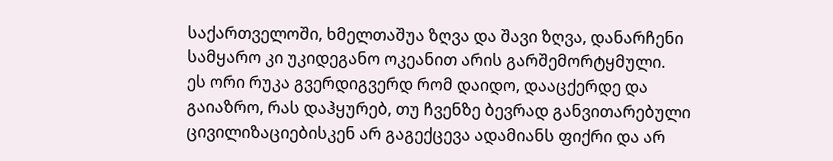საქართველოში, ხმელთაშუა ზღვა და შავი ზღვა, დანარჩენი სამყარო კი უკიდეგანო ოკეანით არის გარშემორტყმული.
ეს ორი რუკა გვერდიგვერდ რომ დაიდო, დააცქერდე და გაიაზრო, რას დაჰყურებ, თუ ჩვენზე ბევრად განვითარებული ცივილიზაციებისკენ არ გაგექცევა ადამიანს ფიქრი და არ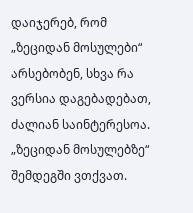დაიჯერებ, რომ „ზეციდან მოსულები“ არსებობენ, სხვა რა ვერსია დაგებადებათ, ძალიან საინტერესოა.
„ზეციდან მოსულებზე“ შემდეგში ვთქვათ.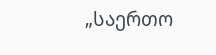„საერთო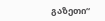გაზეთი“